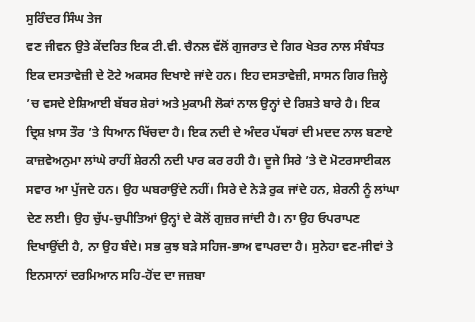ਸੁਰਿੰਦਰ ਸਿੰਘ ਤੇਜ
ਵਣ ਜੀਵਨ ਉਤੇ ਕੇਂਦਰਿਤ ਇਕ ਟੀ.ਵੀ. ਚੈਨਲ ਵੱਲੋਂ ਗੁਜਰਾਤ ਦੇ ਗਿਰ ਖੇਤਰ ਨਾਲ ਸੰਬੰਧਤ ਇਕ ਦਸਤਾਵੇਜ਼ੀ ਦੇ ਟੋਟੇ ਅਕਸਰ ਦਿਖਾਏ ਜਾਂਦੇ ਹਨ। ਇਹ ਦਸਤਾਵੇਜ਼ੀ, ਸਾਸਨ ਗਿਰ ਜ਼ਿਲ੍ਹੇ ’ਚ ਵਸਦੇ ਏਸ਼ਿਆਈ ਬੱਬਰ ਸ਼ੇਰਾਂ ਅਤੇ ਮੁਕਾਮੀ ਲੋਕਾਂ ਨਾਲ ਉਨ੍ਹਾਂ ਦੇ ਰਿਸ਼ਤੇ ਬਾਰੇ ਹੈ। ਇਕ ਦ੍ਰਿਸ਼ ਖ਼ਾਸ ਤੌਰ ’ਤੇ ਧਿਆਨ ਖਿੱਚਦਾ ਹੈ। ਇਕ ਨਦੀ ਦੇ ਅੰਦਰ ਪੱਥਰਾਂ ਦੀ ਮਦਦ ਨਾਲ ਬਣਾਏ ਕਾਜ਼ਵੇਅਨੁਮਾ ਲਾਂਘੇ ਰਾਹੀਂ ਸ਼ੇਰਨੀ ਨਦੀ ਪਾਰ ਕਰ ਰਹੀ ਹੈ। ਦੂਜੇ ਸਿਰੇ ’ਤੇ ਦੋ ਮੋਟਰਸਾਈਕਲ ਸਵਾਰ ਆ ਪੁੱਜਦੇ ਹਨ। ਉਹ ਘਬਰਾਉਂਦੇ ਨਹੀਂ। ਸਿਰੇ ਦੇ ਨੇੜੇ ਰੁਕ ਜਾਂਦੇ ਹਨ, ਸ਼ੇਰਨੀ ਨੂੰ ਲਾਂਘਾ ਦੇਣ ਲਈ। ਉਹ ਚੁੱਪ-ਚੁਪੀਤਿਆਂ ਉਨ੍ਹਾਂ ਦੇ ਕੋਲੋਂ ਗੁਜ਼ਰ ਜਾਂਦੀ ਹੈ। ਨਾ ਉਹ ਓਪਰਾਪਣ ਦਿਖਾਉਂਦੀ ਹੈ, ਨਾ ਉਹ ਬੰਦੇ। ਸਭ ਕੁਝ ਬੜੇ ਸਹਿਜ-ਭਾਅ ਵਾਪਰਦਾ ਹੈ। ਸੁਨੇਹਾ ਵਣ-ਜੀਵਾਂ ਤੇ ਇਨਸਾਨਾਂ ਦਰਮਿਆਨ ਸਹਿ-ਹੋਂਦ ਦਾ ਜਜ਼ਬਾ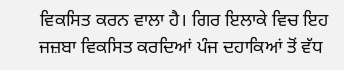ਵਿਕਸਿਤ ਕਰਨ ਵਾਲਾ ਹੈ। ਗਿਰ ਇਲਾਕੇ ਵਿਚ ਇਹ ਜਜ਼ਬਾ ਵਿਕਸਿਤ ਕਰਦਿਆਂ ਪੰਜ ਦਹਾਕਿਆਂ ਤੋਂ ਵੱਧ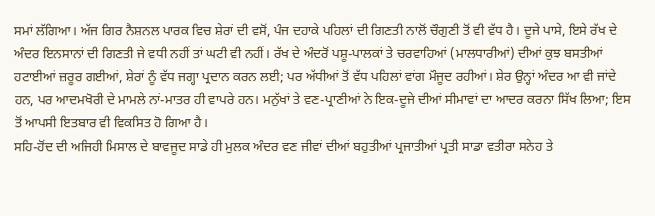ਸਮਾਂ ਲੱਗਿਆ। ਅੱਜ ਗਿਰ ਨੈਸ਼ਨਲ ਪਾਰਕ ਵਿਚ ਸ਼ੇਰਾਂ ਦੀ ਵਸੋਂ, ਪੰਜ ਦਹਾਕੇ ਪਹਿਲਾਂ ਦੀ ਗਿਣਤੀ ਨਾਲੋਂ ਚੌਗੁਣੀ ਤੋਂ ਵੀ ਵੱਧ ਹੈ। ਦੂਜੇ ਪਾਸੇ, ਇਸੇ ਰੱਖ ਦੇ ਅੰਦਰ ਇਨਸਾਨਾਂ ਦੀ ਗਿਣਤੀ ਜੇ ਵਧੀ ਨਹੀਂ ਤਾਂ ਘਟੀ ਵੀ ਨਹੀਂ। ਰੱਖ ਦੇ ਅੰਦਰੋਂ ਪਸ਼ੂ-ਪਾਲਕਾਂ ਤੇ ਚਰਵਾਹਿਆਂ (ਮਾਲਧਾਰੀਆਂ) ਦੀਆਂ ਕੁਝ ਬਸਤੀਆਂ ਹਟਾਈਆਂ ਜ਼ਰੂਰ ਗਈਆਂ, ਸ਼ੇਰਾਂ ਨੂੰ ਵੱਧ ਜਗ੍ਹਾ ਪ੍ਰਦਾਨ ਕਰਨ ਲਈ; ਪਰ ਅੱਧੀਆਂ ਤੋਂ ਵੱਧ ਪਹਿਲਾਂ ਵਾਂਗ ਮੌਜੂਦ ਰਹੀਆਂ। ਸ਼ੇਰ ਉਨ੍ਹਾਂ ਅੰਦਰ ਆ ਵੀ ਜਾਂਦੇ ਹਨ, ਪਰ ਆਦਮਖੋਰੀ ਦੇ ਮਾਮਲੇ ਨਾਂ-ਮਾਤਰ ਹੀ ਵਾਪਰੇ ਹਨ। ਮਨੁੱਖਾਂ ਤੇ ਵਣ-ਪ੍ਰਾਣੀਆਂ ਨੇ ਇਕ-ਦੂਜੇ ਦੀਆਂ ਸੀਮਾਵਾਂ ਦਾ ਆਦਰ ਕਰਨਾ ਸਿੱਖ ਲਿਆ; ਇਸ ਤੋਂ ਆਪਸੀ ਇਤਬਾਰ ਵੀ ਵਿਕਸਿਤ ਹੋ ਗਿਆ ਹੈ।
ਸਹਿ-ਹੋਂਦ ਦੀ ਅਜਿਹੀ ਮਿਸਾਲ ਦੇ ਬਾਵਜੂਦ ਸਾਡੇ ਹੀ ਮੁਲਕ ਅੰਦਰ ਵਣ ਜੀਵਾਂ ਦੀਆਂ ਬਹੁਤੀਆਂ ਪ੍ਰਜਾਤੀਆਂ ਪ੍ਰਤੀ ਸਾਡਾ ਵਤੀਰਾ ਸਨੇਹ ਤੇ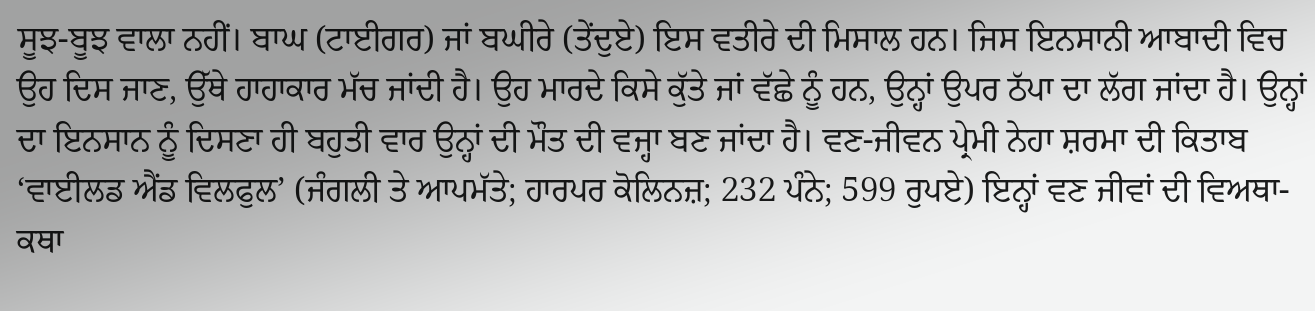ਸੂਝ-ਬੂਝ ਵਾਲਾ ਨਹੀਂ। ਬਾਘ (ਟਾਈਗਰ) ਜਾਂ ਬਘੀਰੇ (ਤੇਂਦੁਏ) ਇਸ ਵਤੀਰੇ ਦੀ ਮਿਸਾਲ ਹਨ। ਜਿਸ ਇਨਸਾਨੀ ਆਬਾਦੀ ਵਿਚ ਉਹ ਦਿਸ ਜਾਣ, ਉੱਥੇ ਹਾਹਾਕਾਰ ਮੱਚ ਜਾਂਦੀ ਹੈ। ਉਹ ਮਾਰਦੇ ਕਿਸੇ ਕੁੱਤੇ ਜਾਂ ਵੱਛੇ ਨੂੰ ਹਨ, ਉਨ੍ਹਾਂ ਉਪਰ ਠੱਪਾ ਦਾ ਲੱਗ ਜਾਂਦਾ ਹੈ। ਉਨ੍ਹਾਂ ਦਾ ਇਨਸਾਨ ਨੂੰ ਦਿਸਣਾ ਹੀ ਬਹੁਤੀ ਵਾਰ ਉਨ੍ਹਾਂ ਦੀ ਮੌਤ ਦੀ ਵਜ੍ਹਾ ਬਣ ਜਾਂਦਾ ਹੈ। ਵਣ-ਜੀਵਨ ਪ੍ਰੇਮੀ ਨੇਹਾ ਸ਼ਰਮਾ ਦੀ ਕਿਤਾਬ ‘ਵਾਈਲਡ ਐਂਡ ਵਿਲਫੁਲ’ (ਜੰਗਲੀ ਤੇ ਆਪਮੱਤੇ; ਹਾਰਪਰ ਕੋਲਿਨਜ਼; 232 ਪੰਨੇ; 599 ਰੁਪਏ) ਇਨ੍ਹਾਂ ਵਣ ਜੀਵਾਂ ਦੀ ਵਿਅਥਾ-ਕਥਾ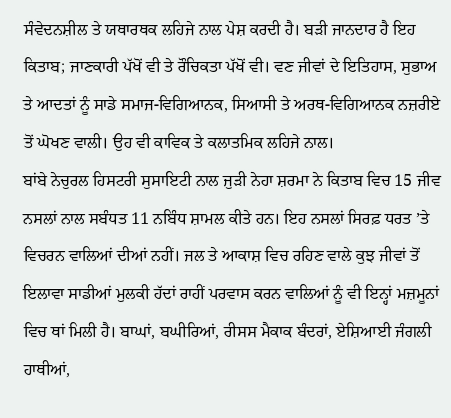ਸੰਵੇਦਨਸ਼ੀਲ ਤੇ ਯਥਾਰਥਕ ਲਹਿਜੇ ਨਾਲ ਪੇਸ਼ ਕਰਦੀ ਹੈ। ਬੜੀ ਜਾਨਦਾਰ ਹੈ ਇਹ ਕਿਤਾਬ; ਜਾਣਕਾਰੀ ਪੱਖੋਂ ਵੀ ਤੇ ਰੌਚਿਕਤਾ ਪੱਖੋਂ ਵੀ। ਵਣ ਜੀਵਾਂ ਦੇ ਇਤਿਹਾਸ, ਸੁਭਾਅ ਤੇ ਆਦਤਾਂ ਨੂੰ ਸਾਡੇ ਸਮਾਜ-ਵਿਗਿਆਨਕ, ਸਿਆਸੀ ਤੇ ਅਰਥ-ਵਿਗਿਆਨਕ ਨਜ਼ਰੀਏ ਤੋਂ ਘੋਖਣ ਵਾਲੀ। ਉਹ ਵੀ ਕਾਵਿਕ ਤੇ ਕਲਾਤਮਿਕ ਲਹਿਜੇ ਨਾਲ।
ਬਾਂਬੇ ਨੇਚੁਰਲ ਹਿਸਟਰੀ ਸੁਸਾਇਟੀ ਨਾਲ ਜੁੜੀ ਨੇਹਾ ਸ਼ਰਮਾ ਨੇ ਕਿਤਾਬ ਵਿਚ 15 ਜੀਵ ਨਸਲਾਂ ਨਾਲ ਸਬੰਧਤ 11 ਨਬਿੰਧ ਸ਼ਾਮਲ ਕੀਤੇ ਹਨ। ਇਹ ਨਸਲਾਂ ਸਿਰਫ਼ ਧਰਤ ’ਤੇ ਵਿਚਰਨ ਵਾਲਿਆਂ ਦੀਆਂ ਨਹੀਂ। ਜਲ ਤੇ ਆਕਾਸ਼ ਵਿਚ ਰਹਿਣ ਵਾਲੇ ਕੁਝ ਜੀਵਾਂ ਤੋਂ ਇਲਾਵਾ ਸਾਡੀਆਂ ਮੁਲਕੀ ਹੱਦਾਂ ਰਾਹੀਂ ਪਰਵਾਸ ਕਰਨ ਵਾਲਿਆਂ ਨੂੰ ਵੀ ਇਨ੍ਹਾਂ ਮਜ਼ਮੂਨਾਂ ਵਿਚ ਥਾਂ ਮਿਲੀ ਹੈ। ਬਾਘਾਂ, ਬਘੀਰਿਆਂ, ਰੀਸਸ ਮੈਕਾਕ ਬੰਦਰਾਂ, ਏਸ਼ਿਆਈ ਜੰਗਲੀ ਹਾਥੀਆਂ,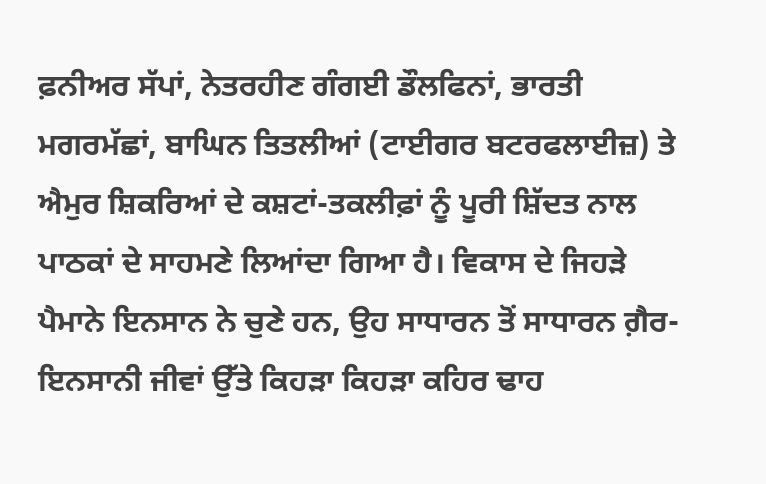ਫ਼ਨੀਅਰ ਸੱਪਾਂ, ਨੇਤਰਹੀਣ ਗੰਗਈ ਡੌਲਫਿਨਾਂ, ਭਾਰਤੀ ਮਗਰਮੱਛਾਂ, ਬਾਘਿਨ ਤਿਤਲੀਆਂ (ਟਾਈਗਰ ਬਟਰਫਲਾਈਜ਼) ਤੇ ਐਮੁਰ ਸ਼ਿਕਰਿਆਂ ਦੇ ਕਸ਼ਟਾਂ-ਤਕਲੀਫ਼ਾਂ ਨੂੰ ਪੂਰੀ ਸ਼ਿੱਦਤ ਨਾਲ ਪਾਠਕਾਂ ਦੇ ਸਾਹਮਣੇ ਲਿਆਂਦਾ ਗਿਆ ਹੈ। ਵਿਕਾਸ ਦੇ ਜਿਹੜੇ ਪੈਮਾਨੇ ਇਨਸਾਨ ਨੇ ਚੁਣੇ ਹਨ, ਉਹ ਸਾਧਾਰਨ ਤੋਂ ਸਾਧਾਰਨ ਗ਼ੈਰ-ਇਨਸਾਨੀ ਜੀਵਾਂ ਉੱਤੇ ਕਿਹੜਾ ਕਿਹੜਾ ਕਹਿਰ ਢਾਹ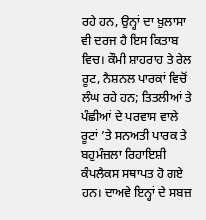ਰਹੇ ਹਨ, ਉਨ੍ਹਾਂ ਦਾ ਖ਼ੁਲਾਸਾ ਵੀ ਦਰਜ ਹੈ ਇਸ ਕਿਤਾਬ ਵਿਚ। ਕੌਮੀ ਸ਼ਾਹਰਾਹ ਤੇ ਰੇਲ ਰੂਟ, ਨੈਸ਼ਨਲ ਪਾਰਕਾਂ ਵਿਚੋਂ ਲੰਘ ਰਹੇ ਹਨ; ਤਿਤਲੀਆਂ ਤੇ ਪੰਛੀਆਂ ਦੇ ਪਰਵਾਸ ਵਾਲੇ ਰੂਟਾਂ ’ਤੇ ਸਨਅਤੀ ਪਾਰਕ ਤੇ ਬਹੁਮੰਜ਼ਲਾ ਰਿਹਾਇਸ਼ੀ ਕੰਪਲੈਕਸ ਸਥਾਪਤ ਹੋ ਗਏ ਹਨ। ਦਾਅਵੇ ਇਨ੍ਹਾਂ ਦੇ ਸਬਜ਼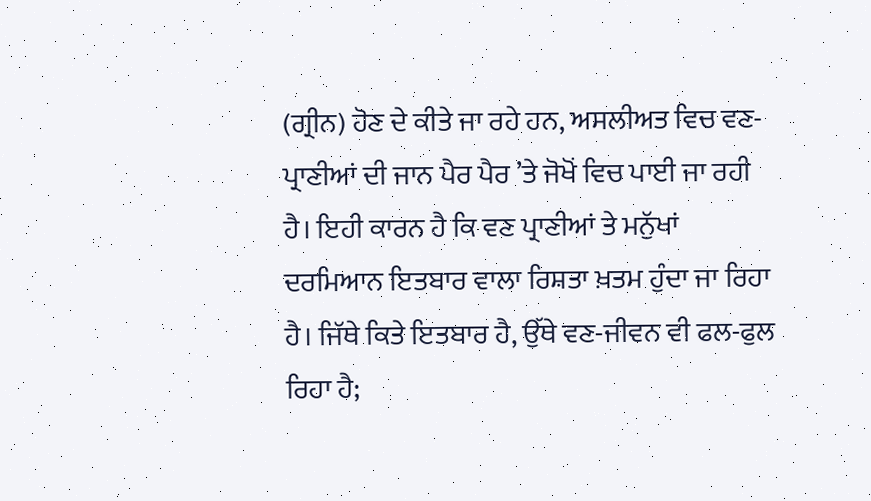(ਗ੍ਰੀਨ) ਹੋਣ ਦੇ ਕੀਤੇ ਜਾ ਰਹੇ ਹਨ, ਅਸਲੀਅਤ ਵਿਚ ਵਣ-ਪ੍ਰਾਣੀਆਂ ਦੀ ਜਾਨ ਪੈਰ ਪੈਰ ’ਤੇ ਜੋਖੋਂ ਵਿਚ ਪਾਈ ਜਾ ਰਹੀ ਹੈ। ਇਹੀ ਕਾਰਨ ਹੈ ਕਿ ਵਣ ਪ੍ਰਾਣੀਆਂ ਤੇ ਮਨੁੱਖਾਂ ਦਰਮਿਆਨ ਇਤਬਾਰ ਵਾਲਾ ਰਿਸ਼ਤਾ ਖ਼ਤਮ ਹੁੰਦਾ ਜਾ ਰਿਹਾ ਹੈ। ਜਿੱਥੇ ਕਿਤੇ ਇਤਬਾਰ ਹੈ, ਉੱਥੇ ਵਣ-ਜੀਵਨ ਵੀ ਫਲ-ਫੁਲ ਰਿਹਾ ਹੈ;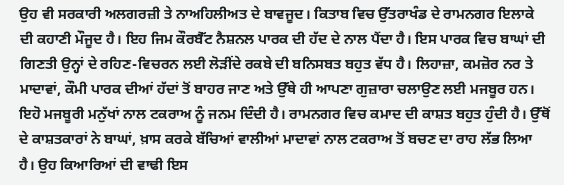ਉਹ ਵੀ ਸਰਕਾਰੀ ਅਲਗਰਜ਼ੀ ਤੇ ਨਾਅਹਿਲੀਅਤ ਦੇ ਬਾਵਜੂਦ। ਕਿਤਾਬ ਵਿਚ ਉੱਤਰਾਖੰਡ ਦੇ ਰਾਮਨਗਰ ਇਲਾਕੇ ਦੀ ਕਹਾਣੀ ਮੌਜੂਦ ਹੈ। ਇਹ ਜਿਮ ਕੌਰਬੈੱਟ ਨੈਸ਼ਨਲ ਪਾਰਕ ਦੀ ਹੱਦ ਦੇ ਨਾਲ ਪੈਂਦਾ ਹੈ। ਇਸ ਪਾਰਕ ਵਿਚ ਬਾਘਾਂ ਦੀ ਗਿਣਤੀ ਉਨ੍ਹਾਂ ਦੇ ਰਹਿਣ-ਵਿਚਰਨ ਲਈ ਲੋੜੀਂਦੇ ਰਕਬੇ ਦੀ ਬਨਿਸਬਤ ਬਹੁਤ ਵੱਧ ਹੈ। ਲਿਹਾਜ਼ਾ, ਕਮਜ਼ੋਰ ਨਰ ਤੇ ਮਾਦਾਵਾਂ, ਕੌਮੀ ਪਾਰਕ ਦੀਆਂ ਹੱਦਾਂ ਤੋਂ ਬਾਹਰ ਜਾਣ ਅਤੇ ਉੱਥੇ ਹੀ ਆਪਣਾ ਗੁਜ਼ਾਰਾ ਚਲਾਉਣ ਲਈ ਮਜਬੂਰ ਹਨ। ਇਹੋ ਮਜਬੂਰੀ ਮਨੁੱਖਾਂ ਨਾਲ ਟਕਰਾਅ ਨੂੰ ਜਨਮ ਦਿੰਦੀ ਹੈ। ਰਾਮਨਗਰ ਵਿਚ ਕਮਾਦ ਦੀ ਕਾਸ਼ਤ ਬਹੁਤ ਹੁੰਦੀ ਹੈ। ਉੱਥੋਂ ਦੇ ਕਾਸ਼ਤਕਾਰਾਂ ਨੇ ਬਾਘਾਂ, ਖ਼ਾਸ ਕਰਕੇ ਬੱਚਿਆਂ ਵਾਲੀਆਂ ਮਾਦਾਵਾਂ ਨਾਲ ਟਕਰਾਅ ਤੋਂ ਬਚਣ ਦਾ ਰਾਹ ਲੱਭ ਲਿਆ ਹੈ। ਉਹ ਕਿਆਰਿਆਂ ਦੀ ਵਾਢੀ ਇਸ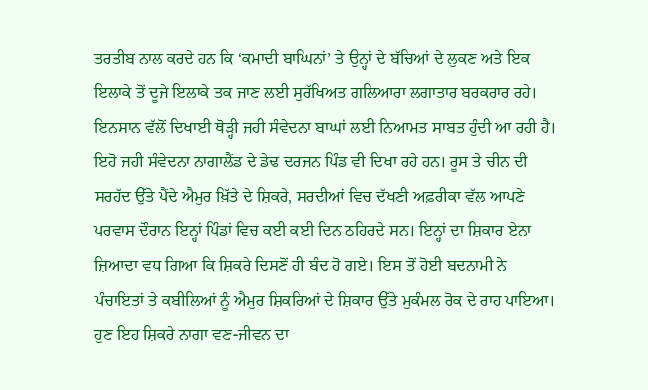ਤਰਤੀਬ ਨਾਲ ਕਰਦੇ ਹਨ ਕਿ ‘ਕਮਾਦੀ ਬਾਘਿਨਾਂ’ ਤੇ ਉਨ੍ਹਾਂ ਦੇ ਬੱਚਿਆਂ ਦੇ ਲੁਕਣ ਅਤੇ ਇਕ ਇਲਾਕੇ ਤੋਂ ਦੂਜੇ ਇਲਾਕੇ ਤਕ ਜਾਣ ਲਈ ਸੁਰੱਖਿਅਤ ਗਲਿਆਰਾ ਲਗਾਤਾਰ ਬਰਕਰਾਰ ਰਹੇ। ਇਨਸਾਨ ਵੱਲੋਂ ਦਿਖਾਈ ਥੋੜ੍ਹੀ ਜਹੀ ਸੰਵੇਦਨਾ ਬਾਘਾਂ ਲਈ ਨਿਆਮਤ ਸਾਬਤ ਹੁੰਦੀ ਆ ਰਹੀ ਹੈ।
ਇਹੋ ਜਹੀ ਸੰਵੇਦਨਾ ਨਾਗਾਲੈਂਡ ਦੇ ਡੇਢ ਦਰਜਨ ਪਿੰਡ ਵੀ ਦਿਖਾ ਰਹੇ ਹਨ। ਰੂਸ ਤੇ ਚੀਨ ਦੀ ਸਰਹੱਦ ਉੱਤੇ ਪੈਂਦੇ ਐਮੁਰ ਖ਼ਿੱਤੇ ਦੇ ਸ਼ਿਕਰੇ, ਸਰਦੀਆਂ ਵਿਚ ਦੱਖਣੀ ਅਫ਼ਰੀਕਾ ਵੱਲ ਆਪਣੇ ਪਰਵਾਸ ਦੌਰਾਨ ਇਨ੍ਹਾਂ ਪਿੰਡਾਂ ਵਿਚ ਕਈ ਕਈ ਦਿਨ ਠਹਿਰਦੇ ਸਨ। ਇਨ੍ਹਾਂ ਦਾ ਸ਼ਿਕਾਰ ਏਨਾ ਜ਼ਿਆਦਾ ਵਧ ਗਿਆ ਕਿ ਸ਼ਿਕਰੇ ਦਿਸਣੋਂ ਹੀ ਬੰਦ ਹੋ ਗਏ। ਇਸ ਤੋਂ ਹੋਈ ਬਦਨਾਮੀ ਨੇ ਪੰਚਾਇਤਾਂ ਤੇ ਕਬੀਲਿਆਂ ਨੂੰ ਐਮੁਰ ਸ਼ਿਕਰਿਆਂ ਦੇ ਸ਼ਿਕਾਰ ਉੱਤੇ ਮੁਕੰਮਲ ਰੋਕ ਦੇ ਰਾਹ ਪਾਇਆ। ਹੁਣ ਇਹ ਸ਼ਿਕਰੇ ਨਾਗਾ ਵਣ-ਜੀਵਨ ਦਾ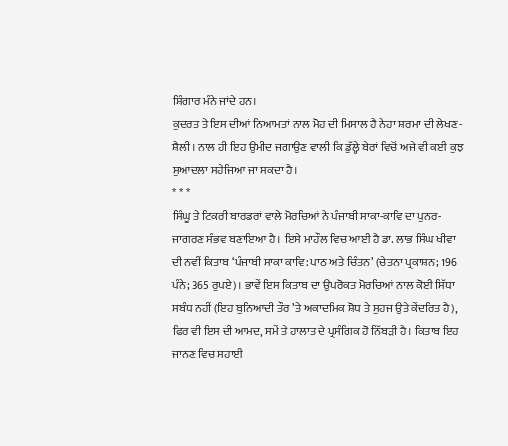ਸ਼ਿੰਗਾਰ ਮੰਨੇ ਜਾਂਦੇ ਹਨ।
ਕੁਦਰਤ ਤੇ ਇਸ ਦੀਆਂ ਨਿਆਮਤਾਂ ਨਾਲ ਮੋਹ ਦੀ ਮਿਸਾਲ ਹੈ ਨੇਹਾ ਸ਼ਰਮਾ ਦੀ ਲੇਖਣ-ਸ਼ੈਲੀ। ਨਾਲ ਹੀ ਇਹ ਉਮੀਦ ਜਗਾਉਣ ਵਾਲੀ ਕਿ ਡੁੱਲ੍ਹੇ ਬੇਰਾਂ ਵਿਚੋਂ ਅਜੇ ਵੀ ਕਈ ਕੁਝ ਸੁਆਦਲਾ ਸਹੇਜਿਆ ਜਾ ਸਕਦਾ ਹੈ।
* * *
ਸਿੰਘੂ ਤੇ ਟਿਕਰੀ ਬਾਰਡਰਾਂ ਵਾਲੇ ਮੋਰਚਿਆਂ ਨੇ ਪੰਜਾਬੀ ਸਾਕਾ-ਕਾਵਿ ਦਾ ਪੁਨਰ-ਜਾਗਰਣ ਸੰਭਵ ਬਣਾਇਆ ਹੈ। ਇਸੇ ਮਾਹੌਲ ਵਿਚ ਆਈ ਹੈ ਡਾ. ਲਾਭ ਸਿੰਘ ਖੀਵਾ ਦੀ ਨਵੀਂ ਕਿਤਾਬ ‘ਪੰਜਾਬੀ ਸਾਕਾ ਕਾਵਿ: ਪਾਠ ਅਤੇ ਚਿੰਤਨ’ (ਚੇਤਨਾ ਪ੍ਰਕਾਸ਼ਨ; 196 ਪੰਨੇ; 365 ਰੁਪਏ)। ਭਾਵੇਂ ਇਸ ਕਿਤਾਬ ਦਾ ਉਪਰੋਕਤ ਮੋਰਚਿਆਂ ਨਾਲ ਕੋਈ ਸਿੱਧਾ ਸਬੰਧ ਨਹੀਂ (ਇਹ ਬੁਨਿਆਦੀ ਤੌਰ ’ਤੇ ਅਕਾਦਮਿਕ ਸ਼ੋਧ ਤੇ ਸੁਹਜ ਉਤੇ ਕੇਂਦਰਿਤ ਹੈ), ਫਿਰ ਵੀ ਇਸ ਦੀ ਆਮਦ, ਸਮੇਂ ਤੇ ਹਾਲਾਤ ਦੇ ਪ੍ਰਸੰਗਿਕ ਹੋ ਨਿੱਬੜੀ ਹੈ। ਕਿਤਾਬ ਇਹ ਜਾਨਣ ਵਿਚ ਸਹਾਈ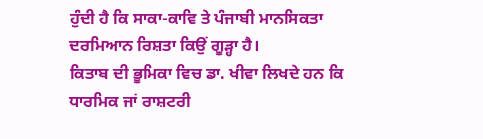ਹੁੰਦੀ ਹੈ ਕਿ ਸਾਕਾ-ਕਾਵਿ ਤੇ ਪੰਜਾਬੀ ਮਾਨਸਿਕਤਾ ਦਰਮਿਆਨ ਰਿਸ਼ਤਾ ਕਿਉਂ ਗੂੜ੍ਹਾ ਹੈ।
ਕਿਤਾਬ ਦੀ ਭੂਮਿਕਾ ਵਿਚ ਡਾ. ਖੀਵਾ ਲਿਖਦੇ ਹਨ ਕਿ ਧਾਰਮਿਕ ਜਾਂ ਰਾਸ਼ਟਰੀ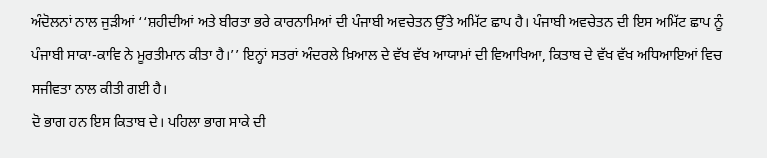ਅੰਦੋਲਨਾਂ ਨਾਲ ਜੁੜੀਆਂ ‘‘ਸ਼ਹੀਦੀਆਂ ਅਤੇ ਬੀਰਤਾ ਭਰੇ ਕਾਰਨਾਮਿਆਂ ਦੀ ਪੰਜਾਬੀ ਅਵਚੇਤਨ ਉੱਤੇ ਅਮਿੱਟ ਛਾਪ ਹੈ। ਪੰਜਾਬੀ ਅਵਚੇਤਨ ਦੀ ਇਸ ਅਮਿੱਟ ਛਾਪ ਨੂੰ ਪੰਜਾਬੀ ਸਾਕਾ-ਕਾਵਿ ਨੇ ਮੂਰਤੀਮਾਨ ਕੀਤਾ ਹੈ।’’ ਇਨ੍ਹਾਂ ਸਤਰਾਂ ਅੰਦਰਲੇ ਖ਼ਿਆਲ ਦੇ ਵੱਖ ਵੱਖ ਆਯਾਮਾਂ ਦੀ ਵਿਆਖਿਆ, ਕਿਤਾਬ ਦੇ ਵੱਖ ਵੱਖ ਅਧਿਆਇਆਂ ਵਿਚ ਸਜੀਵਤਾ ਨਾਲ ਕੀਤੀ ਗਈ ਹੈ।
ਦੋ ਭਾਗ ਹਨ ਇਸ ਕਿਤਾਬ ਦੇ। ਪਹਿਲਾ ਭਾਗ ਸਾਕੇ ਦੀ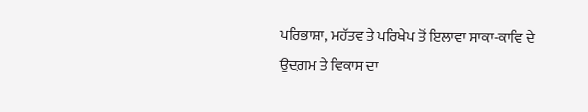ਪਰਿਭਾਸ਼ਾ, ਮਹੱਤਵ ਤੇ ਪਰਿਖੇਪ ਤੋਂ ਇਲਾਵਾ ਸਾਕਾ-ਕਾਵਿ ਦੇ ਉਦਗ਼ਮ ਤੇ ਵਿਕਾਸ ਦਾ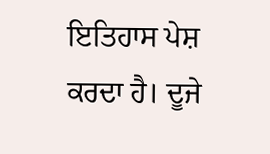ਇਤਿਹਾਸ ਪੇਸ਼ ਕਰਦਾ ਹੈ। ਦੂਜੇ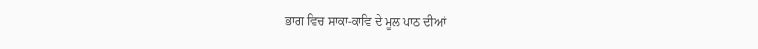ਭਾਗ ਵਿਚ ਸਾਕਾ-ਕਾਵਿ ਦੇ ਮੂਲ ਪਾਠ ਦੀਆਂ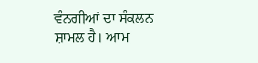ਵੰਨਗੀਆਂ ਦਾ ਸੰਕਲਨ ਸ਼ਾਮਲ ਹੈ। ਆਮ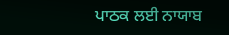ਪਾਠਕ ਲਈ ਨਾਯਾਬ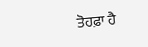ਤੋਹਫ਼ਾ ਹੈ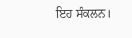ਇਹ ਸੰਕਲਨ।